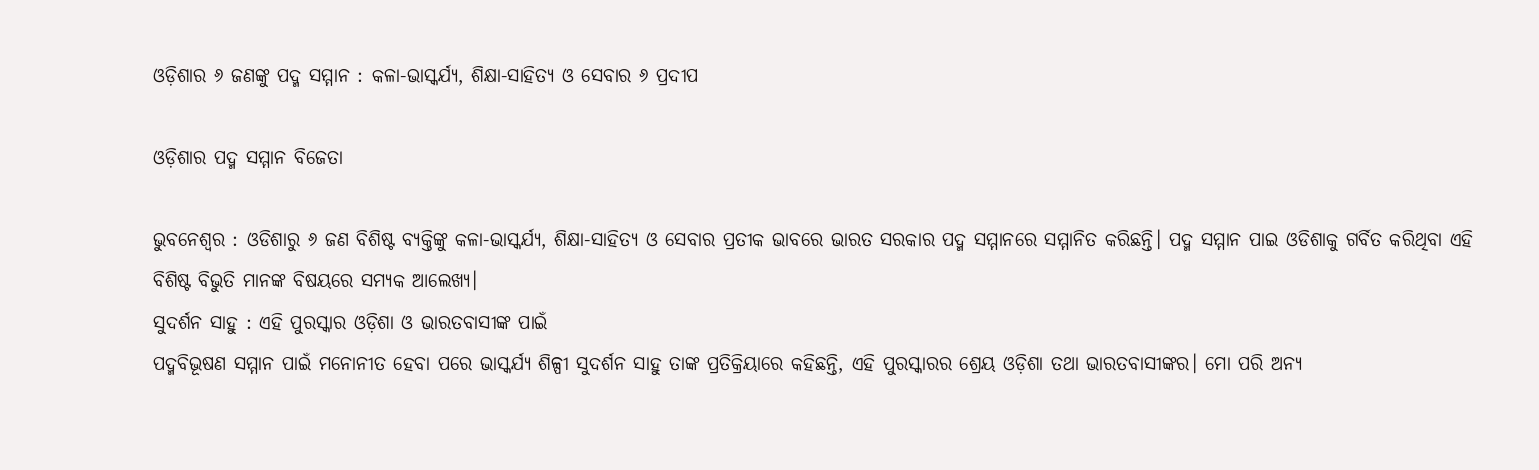ଓଡ଼ିଶାର ୬ ଜଣଙ୍କୁ ପଦ୍ମ ସମ୍ମାନ : କଳା-ଭାସ୍କର୍ଯ୍ୟ, ଶିକ୍ଷା-ସାହିତ୍ୟ ଓ ସେବାର ୬ ପ୍ରଦୀପ

ଓଡ଼ିଶାର ପଦ୍ମ ସମ୍ମାନ ବିଜେତା

ଭୁବନେଶ୍ୱର : ଓଡିଶାରୁ ୬ ଜଣ ବିଶିଷ୍ଟ ବ୍ୟକ୍ତିଙ୍କୁ କଳା-ଭାସ୍କର୍ଯ୍ୟ, ଶିକ୍ଷା-ସାହିତ୍ୟ ଓ ସେବାର ପ୍ରତୀକ ଭାବରେ ଭାରତ ସରକାର ପଦ୍ମ ସମ୍ମାନରେ ସମ୍ମାନିତ କରିଛନ୍ତି। ପଦ୍ମ ସମ୍ମାନ ପାଇ ଓଡିଶାକୁ ଗର୍ବିତ କରିଥିବା ଏହି ବିଶିଷ୍ଟ ବିଭୁତି ମାନଙ୍କ ବିଷୟରେ ସମ୍ୟକ ଆଲେଖ୍ୟ।
ସୁଦର୍ଶନ ସାହୁ : ଏହି ପୁରସ୍କାର ଓଡ଼ିଶା ଓ ଭାରତବାସୀଙ୍କ ପାଇଁ
ପଦ୍ମବିଭୂଷଣ ସମ୍ମାନ ପାଇଁ ମନୋନୀତ ହେବା ପରେ ଭାସ୍କର୍ଯ୍ୟ ଶିଳ୍ପୀ ସୁଦର୍ଶନ ସାହୁ ତାଙ୍କ ପ୍ରତିକ୍ରିୟାରେ କହିଛନ୍ତି, ଏହି ପୁରସ୍କାରର ଶ୍ରେୟ ଓଡ଼ିଶା ତଥା ଭାରତବାସୀଙ୍କର। ମୋ ପରି ଅନ୍ୟ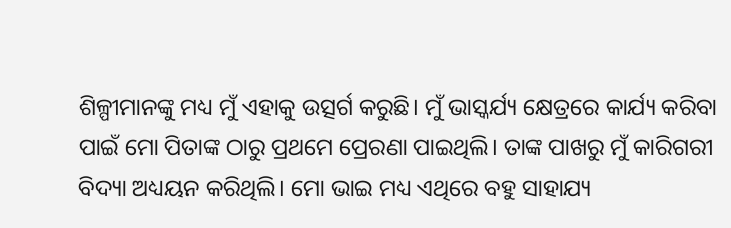ଶିଳ୍ପୀମାନଙ୍କୁ ମଧ୍ୟ ମୁଁ ଏହାକୁ ଉତ୍ସର୍ଗ କରୁଛି। ମୁଁ ଭାସ୍କର୍ଯ୍ୟ କ୍ଷେତ୍ରରେ କାର୍ଯ୍ୟ କରିବା ପାଇଁ ମୋ ପିତାଙ୍କ ଠାରୁ ପ୍ରଥମେ ପ୍ରେରଣା ପାଇଥିଲି। ତାଙ୍କ ପାଖରୁ ମୁଁ କାରିଗରୀ ବିଦ୍ୟା ଅଧ୍ୟୟନ କରିଥିଲି। ମୋ ଭାଇ ମଧ୍ୟ ଏଥିରେ ବହୁ ସାହାଯ୍ୟ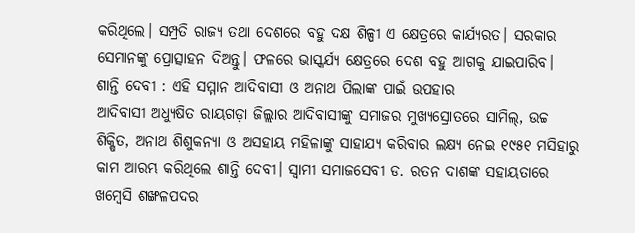କରିଥିଲେ। ସମ୍ପ୍ରତି ରାଜ୍ୟ ତଥା ଦେଶରେ ବହୁ ଦକ୍ଷ ଶିଳ୍ପୀ ଏ କ୍ଷେତ୍ରରେ କାର୍ଯ୍ୟରତ। ସରକାର ସେମାନଙ୍କୁ ପ୍ରୋତ୍ସାହନ ଦିଅନ୍ତୁ। ଫଳରେ ଭାସ୍କର୍ଯ୍ୟ କ୍ଷେତ୍ରରେ ଦେଶ ବହୁ ଆଗକୁ ଯାଇପାରିବ।
ଶାନ୍ତି ଦେବୀ : ଏହି ସମ୍ମାନ ଆଦିବାସୀ ଓ ଅନାଥ ପିଲାଙ୍କ ପାଇଁ ଉପହାର
ଆଦିବାସୀ ଅଧ୍ୟୁଷିତ ରାୟଗଡ଼ା ଜିଲ୍ଲାର ଆଦିବାସୀଙ୍କୁ ସମାଜର ମୁଖ୍ୟସ୍ରୋତରେ ସାମିଲ୍, ଉଚ୍ଚ ଶିକ୍ଷିତ, ଅନାଥ ଶିଶୁକନ୍ୟା ଓ ଅସହାୟ ମହିଳାଙ୍କୁ ସାହାଯ୍ୟ କରିବାର ଲକ୍ଷ୍ୟ ନେଇ ୧୯୫୧ ମସିହାରୁ କାମ ଆରମ୍ଭ କରିଥିଲେ ଶାନ୍ତି ଦେବୀ। ସ୍ବାମୀ ସମାଜସେବୀ ଡ. ରତନ ଦାଶଙ୍କ ସହାୟତାରେ ଖମ୍ବେସି ଶଙ୍ଖଳପଦର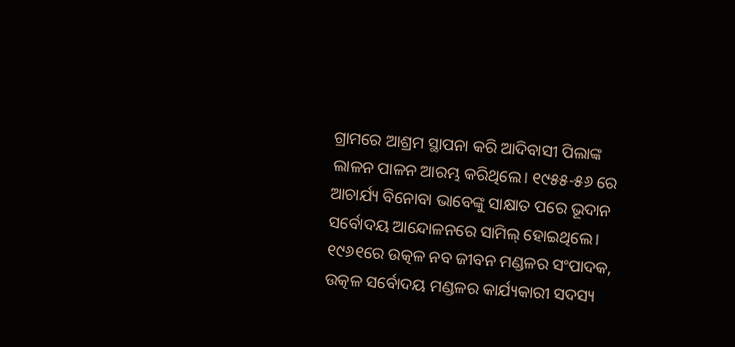ଗ୍ରାମରେ ଆଶ୍ରମ ସ୍ଥାପନା କରି ଆଦିବାସୀ ପିଲାଙ୍କ ଲାଳନ ପାଳନ ଆରମ୍ଭ କରିଥିଲେ। ୧୯୫୫-୫୬ ରେ ଆଚାର୍ଯ୍ୟ ବିନୋବା ଭାବେଙ୍କୁ ସାକ୍ଷାତ ପରେ ଭୂଦାନ ସର୍ବୋଦୟ ଆନ୍ଦୋଳନରେ ସାମିଲ୍ ହୋଇଥିଲେ। ୧୯୬୧ରେ ଉତ୍କଳ ନବ ଜୀବନ ମଣ୍ଡଳର ସଂପାଦକ, ଉତ୍କଳ ସର୍ବୋଦୟ ମଣ୍ଡଳର କାର୍ଯ୍ୟକାରୀ ସଦସ୍ୟ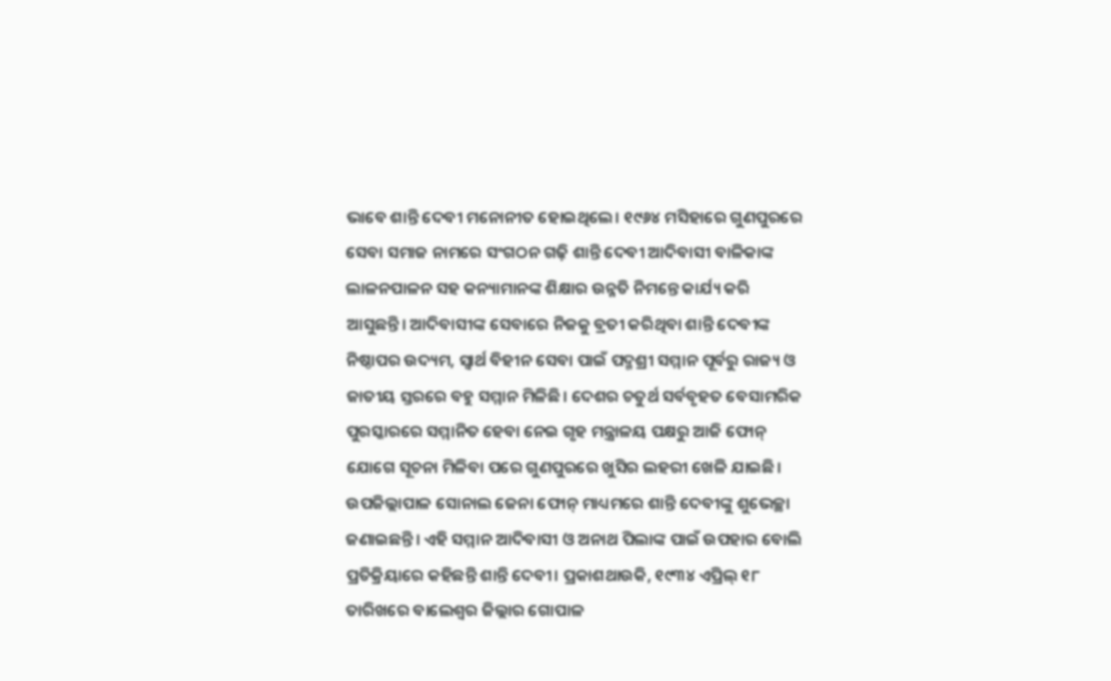ଭାବେ ଶାନ୍ତି ଦେବୀ ମନୋନୀତ ହୋଇଥିଲେ। ୧୯୬୪ ମସିହାରେ ଗୁଣପୁରରେ ସେବା ସମାଜ ନାମରେ ସଂଗଠନ ଗଢ଼ି ଶାନ୍ତି ଦେବୀ ଆଦିବାସୀ ବାଳିକାଙ୍କ ଲାଳନପାଳନ ସହ କନ୍ୟାମାନଙ୍କ ଶିକ୍ଷାର ଉନ୍ନତି ନିମନ୍ତେ କାର୍ଯ୍ୟ କରି ଆସୁଛନ୍ତି। ଆଦିବାସୀଙ୍କ ସେବାରେ ନିଜକୁ ବ୍ରତୀ କରିଥିବା ଶାନ୍ତି ଦେବୀଙ୍କ ନିଷ୍ଠାପର ଉଦ୍ୟମ, ସ୍ବାର୍ଥ ବିହୀନ ସେବା ପାଇଁ ପଦ୍ମଶ୍ରୀ ସମ୍ମାନ ପୂର୍ବରୁ ରାଜ୍ୟ ଓ ଜାତୀୟ ସ୍ତରରେ ବହୁ ସମ୍ମାନ ମିଳିଛି। ଦେଶର ଚତୁର୍ଥ ସର୍ବବୃହତ ବେସାମରିକ ପୁରସ୍କାରରେ ସମ୍ମାନିତ ହେବା ନେଇ ଗୃହ ମନ୍ତ୍ରାଳୟ ପକ୍ଷରୁ ଆଜି ଫୋନ୍ ଯୋଗେ ସୂଚନା ମିଳିବା ପରେ ଗୁଣପୁରରେ ଖୁସିର ଲହରୀ ଖେଳି ଯାଇଛି। ଉପଜିଲ୍ଲାପାଳ ସୋନାଲ ଜେନା ଫୋନ୍ ମାଧ୍ୟମରେ ଶାନ୍ତି ଦେବୀଙ୍କୁ ଶୁଭେଚ୍ଛା ଜଣାଇଛନ୍ତି। ଏହି ସମ୍ମାନ ଆଦିବାସୀ ଓ ଅନାଥ ପିଲାଙ୍କ ପାଇଁ ଉପହାର ବୋଲି ପ୍ରତିକ୍ରିୟାରେ କହିଛନ୍ତି ଶାନ୍ତି ଦେବୀ। ପ୍ରକାଶଥାଉକି, ୧୯୩୪ ଏପ୍ରିଲ୍ ୧୮ ତାରିଖରେ ବାଲେଶ୍ବର ଜିଲ୍ଲାର ଗୋପାଳ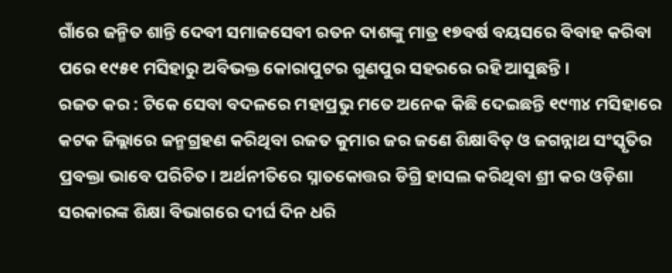ଗାଁରେ ଜନ୍ମିତ ଶାନ୍ତି ଦେବୀ ସମାଜସେବୀ ରତନ ଦାଶଙ୍କୁ ମାତ୍ର ୧୭ବର୍ଷ ବୟସରେ ବିବାହ କରିବା ପରେ ୧୯୫୧ ମସିହାରୁ ଅବିଭକ୍ତ କୋରାପୁଟର ଗୁଣପୁର ସହରରେ ରହି ଆସୁଛନ୍ତି।
ରଜତ କର : ଟିକେ ସେବା ବଦଳରେ ମହାପ୍ରଭୁ ମତେ ଅନେକ କିଛି ଦେଇଛନ୍ତି ୧୯୩୪ ମସିହାରେ କଟକ ଜିଲ୍ଲାରେ ଜନ୍ମଗ୍ରହଣ କରିଥିବା ରଜତ କୁମାର ଜର ଜଣେ ଶିକ୍ଷାବିତ୍‌ ଓ ଜଗନ୍ନାଥ ସଂସ୍କୃତିର ପ୍ରବକ୍ତା ଭାବେ ପରିଚିତ। ଅର୍ଥନୀତିରେ ସ୍ନାତକୋତ୍ତର ଡିଗ୍ରି ହାସଲ କରିଥିବା ଶ୍ରୀ କର ଓଡ଼ିଶା ସରକାରଙ୍କ ଶିକ୍ଷା ବିଭାଗରେ ଦୀର୍ଘ ଦିନ ଧରି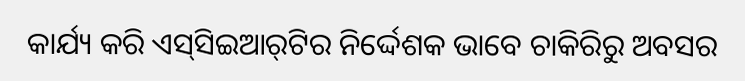କାର୍ଯ୍ୟ କରି ଏସ୍‌ସିଇଆର୍‌ଟିର ନିର୍ଦ୍ଦେଶକ ଭାବେ ଚାକିରିରୁ ଅବସର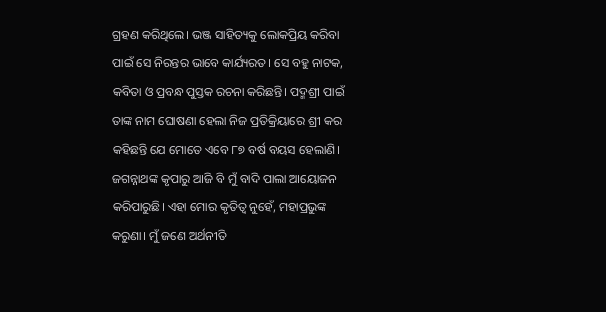ଗ୍ରହଣ କରିଥିଲେ। ଭଞ୍ଜ ସାହିତ୍ୟକୁ ଲୋକପ୍ରିୟ କରିବା ପାଇଁ ସେ ନିରନ୍ତର ଭାବେ କାର୍ଯ୍ୟରତ। ସେ ବହୁ ନାଟକ, କବିତା ଓ ପ୍ରବନ୍ଧ ପୁସ୍ତକ ରଚନା କରିଛନ୍ତି। ପଦ୍ମଶ୍ରୀ ପାଇଁ ତାଙ୍କ ନାମ ଘୋଷଣା ହେଲା ନିଜ ପ୍ରତିକ୍ରିୟାରେ ଶ୍ରୀ କର କହିଛନ୍ତି ଯେ ମୋତେ ଏବେ ୮୭ ବର୍ଷ ବୟସ ହେଲାଣି। ଜଗନ୍ନାଥଙ୍କ କୃପାରୁ ଆଜି ବି ମୁଁ ବାଦି ପାଲା ଆୟୋଜନ କରିପାରୁଛି। ଏହା ମୋର କୃତିତ୍ବ ନୁହେଁ, ମହାପ୍ରଭୁଙ୍କ କରୁଣା। ମୁଁ ଜଣେ ଅର୍ଥନୀତି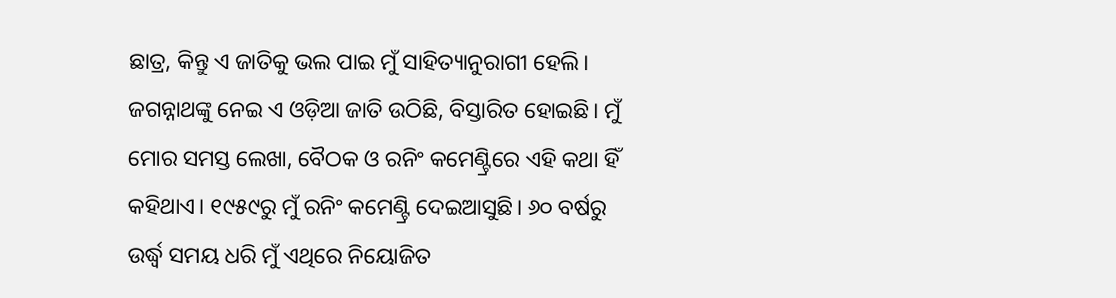ଛାତ୍ର, କିନ୍ତୁ ଏ ଜାତିକୁ ଭଲ ପାଇ ମୁଁ ସାହିତ୍ୟାନୁରାଗୀ ହେଲି। ଜଗନ୍ନାଥଙ୍କୁ ନେଇ ଏ ଓଡ଼ିଆ ଜାତି ଉଠିଛି, ବିସ୍ତାରିତ ହୋଇଛି। ମୁଁ ମୋର ସମସ୍ତ ଲେଖା, ବୈଠକ ଓ ରନିଂ କମେଣ୍ଟ୍ରିରେ ଏହି କଥା ହିଁ କହିଥାଏ। ୧୯୫୯ରୁ ମୁଁ ରନିଂ କମେଣ୍ଟ୍ରି ଦେଇଆସୁଛି। ୬୦ ବର୍ଷରୁ ଉର୍ଦ୍ଧ୍ବ ସମୟ ଧରି ମୁଁ ଏଥିରେ ନିୟୋଜିତ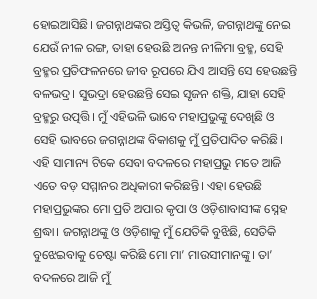ହୋଇଆ‌ସିଛି। ଜଗନ୍ନାଥଙ୍କର ଅସ୍ତିତ୍ବ କିଭଳି, ଜଗନ୍ନାଥଙ୍କୁ ନେଇ ଯେଉଁ ନୀଳ ରଙ୍ଗ, ତାହା ‌ହେଉଛି ଅନନ୍ତ ନୀଳିମା ବ୍ରହ୍ମ, ସେହି ବ୍ରହ୍ମର ପ୍ରତିଫଳନରେ ଜୀବ ରୂପରେ ଯିଏ ଆସନ୍ତି ସେ ହେଉଛନ୍ତି ବଳଭଦ୍ର। ସୁଭଦ୍ରା ହେଉଛନ୍ତି ସେଇ ସୃଜନ ଶକ୍ତି, ଯାହା ସେହି ବ୍ରହ୍ମରୁ ଉତ୍ପତ୍ତି। ମୁଁ ଏହିଭଳି ଭାବେ ମହାପ୍ରଭୁଙ୍କୁ ଦେଖିଛି ଓ ସେହି ଭା‌ବରେ ଜଗନ୍ନାଥଙ୍କ ବିକାଶକୁ ମୁଁ ପ୍ରତିପାଦିତ କରିଛି। ଏହି ସାମାନ୍ୟ ଟିକେ ସେବା ବଦଳରେ ମହାପ୍ରଭୁ ମତେ ଆଜି ଏତେ ବଡ଼ ସମ୍ମାନର ଅଧିକାରୀ କରିଛନ୍ତି। ଏହା ହେଉଛି ମହାପ୍ରଭୁଙ୍କର ମୋ ପ୍ରତି ଅପାର କୃପା ଓ ଓଡ଼ିଶାବାସୀଙ୍କ ସ୍ନେହ ଶ୍ରଦ୍ଧା। ଜଗନ୍ନାଥଙ୍କୁ ଓ ଓଡ଼ିଶାକୁ ମୁଁ ଯେତିକି ବୁଝିଛି, ସେତିକି ବୁଝେଇବାକୁ ଚେଷ୍ଟା କରିଛି ମୋ ମା’ ମାଉସୀମାନଙ୍କୁ। ତା’ ବଦଳରେ ଆଜି ମୁଁ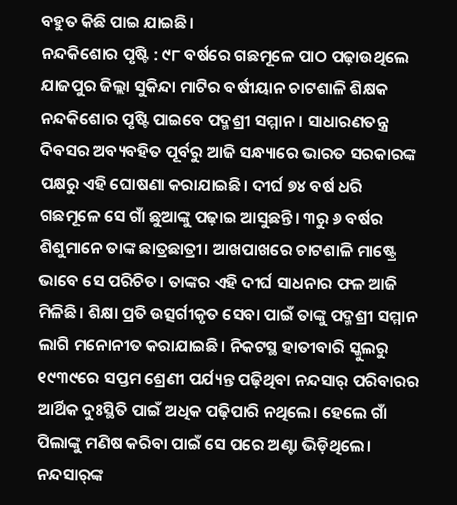ବହୁତ କିଛି ପାଇ ଯାଇଛି।
ନନ୍ଦକିଶୋର ପୃଷ୍ଟି : ୯୮ ବର୍ଷରେ ଗଛ‌ମୂଳେ ପାଠ ପଢ଼ାଉଥିଲେ
ଯାଜପୁର ଜିଲ୍ଲା ସୁକିନ୍ଦା ମାଟିର ବର୍ଷୀୟାନ ଚାଟଶାଳି ଶିକ୍ଷକ ନନ୍ଦକିଶୋର ପୃଷ୍ଟି ପାଇବେ ପଦ୍ମଶ୍ରୀ ସମ୍ମାନ। ସାଧାରଣତନ୍ତ୍ର ଦିବସର ଅବ୍ୟବହିତ ପୂର୍ବରୁ ଆଜି ସନ୍ଧ୍ୟାରେ ଭାରତ ସରକାରଙ୍କ ପକ୍ଷରୁ ଏହି ଘୋଷଣା କରାଯାଇଛି। ଦୀର୍ଘ ୭୪ ବର୍ଷ ଧରି ଗଛମୂଳେ ସେ ଗାଁ ଛୁଆଙ୍କୁ ପଢ଼ାଇ ଆସୁଛନ୍ତି। ୩ରୁ ୬ ବର୍ଷର ଶିଶୁମାନେ ତାଙ୍କ ଛାତ୍ରଛାତ୍ରୀ। ଆଖପାଖରେ ଚାଟଶାଳି ମାଷ୍ଟ୍ରେ ଭାବେ ସେ ପରିଚିତ। ତାଙ୍କର ଏହି ଦୀର୍ଘ ସାଧନାର ଫଳ ଆଜି ମିଳିଛି। ଶିକ୍ଷା ପ୍ରତି ଉତ୍ସର୍ଗୀକୃତ ସେବା ପାଇଁ ତାଙ୍କୁ ପଦ୍ମଶ୍ରୀ ସମ୍ମାନ ଲାଗି ମନୋନୀତ କରାଯାଇଛି। ନିକଟସ୍ଥ ହାତୀବାରି ସ୍କୁଲରୁ ୧୯୩୯ରେ ସପ୍ତମ ଶ୍ରେଣୀ ପର୍ଯ୍ୟନ୍ତ ପଢ଼ିଥିବା ନନ୍ଦସାର୍‌ ପରିବାରର ଆର୍ଥିକ ଦୁଃସ୍ଥିତି ପାଇଁ ଅଧିକ ପଢ଼ିପାରି ନଥିଲେ। ହେଲେ ଗାଁ ପିଲାଙ୍କୁ ମଣିଷ କରିବା ପାଇଁ ସେ ପରେ ଅଣ୍ଟା ଭିଡ଼ିଥିଲେ। ନନ୍ଦସାର୍‌ଙ୍କ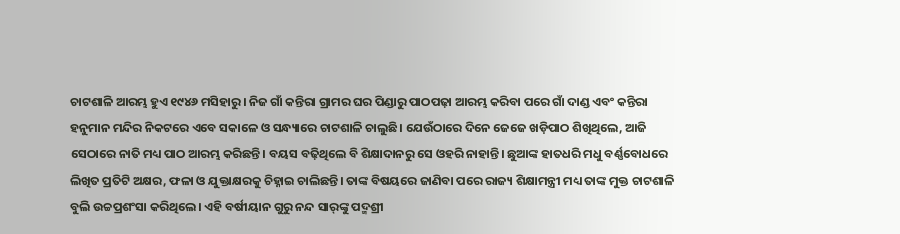ଚାଟଶାଳି ଆରମ୍ଭ ହୁଏ ୧୯୪୬ ମସିହାରୁ। ନିଜ ଗାଁ କନ୍ତିରା ଗ୍ରାମର ଘର ପିଣ୍ଡାରୁ ପାଠପଢ଼ା ଆରମ୍ଭ କରିବା ପରେ ଗାଁ ଦାଣ୍ଡ ଏବଂ କନ୍ତିରା ହନୁମାନ ମନ୍ଦିର ନିକଟରେ ଏବେ ସକାଳେ ଓ ସନ୍ଧ୍ୟାରେ ଚାଟଶାଳି ଚାଲୁଛି। ଯେଉଁଠାରେ ଦିନେ ଜେଜେ ଖଡ଼ିପାଠ ଶିଖିଥିଲେ, ଆଜି ସେଠାରେ ନାତି ମଧ୍ୟ ପାଠ ଆରମ୍ଭ କରିଛନ୍ତି। ବୟସ ବଢ଼ିଥିଲେ ବି ଶିକ୍ଷାଦାନରୁ ସେ ଓହରି ନାହାନ୍ତି। ଛୁଆଙ୍କ ହାତଧରି ମଧୁ ବର୍ଣ୍ଣବୋଧରେ ଲିଖିତ ପ୍ରତିଟି ଅକ୍ଷର, ଫଳା ଓ ଯୁକ୍ତାକ୍ଷରକୁ ଚିହ୍ନାଇ ଚାଲିଛନ୍ତି। ତାଙ୍କ ବିଷୟରେ ଜାଣିବା ପରେ ରାଜ୍ୟ ଶିକ୍ଷାମନ୍ତ୍ରୀ ମଧ୍ୟ ତାଙ୍କ ମୁକ୍ତ ଚାଟଶାଳି ବୁଲି ଉଚ୍ଚପ୍ରଶଂସା କରିଥିଲେ। ଏହି ବର୍ଷୀୟାନ ଗୁରୁ ନନ୍ଦ ସାର୍‌ଙ୍କୁ ପଦ୍ମଶ୍ରୀ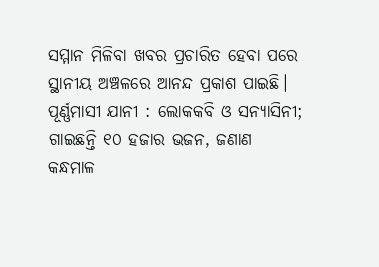ସମ୍ମାନ ମିଳିବା ଖବର ପ୍ରଚାରିତ ହେବା ପରେ ସ୍ଥାନୀୟ ‌ଅଞ୍ଚଳରେ ଆନନ୍ଦ ପ୍ରକାଶ ପାଇଛି।
ପୂର୍ଣ୍ଣମାସୀ ଯାନୀ : ଲୋକକବି ଓ ସନ୍ୟାସିନୀ; ଗାଇଛନ୍ତି ୧୦ ହଜାର ଭଜନ, ଜଣାଣ
କନ୍ଧମାଳ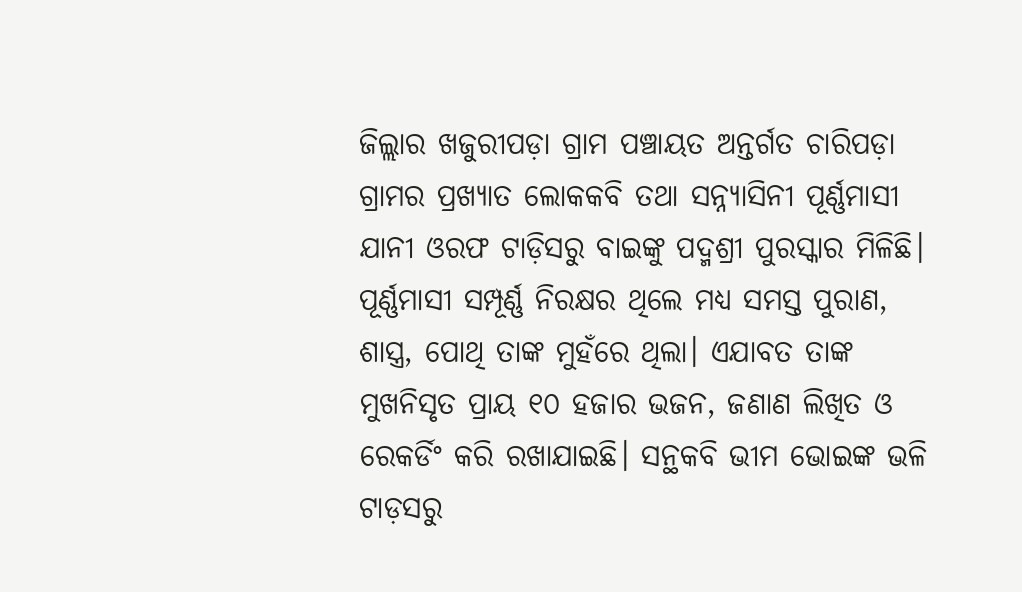ଜିଲ୍ଲାର ଖଜୁରୀପଡ଼ା ଗ୍ରାମ ପଞ୍ଚାୟତ ଅନ୍ତର୍ଗତ ଚାରିପଡ଼ା ଗ୍ରାମର ପ୍ରଖ୍ୟାତ ଲୋକକବି ତଥା ସନ୍ନ୍ୟାସିନୀ ପୂର୍ଣ୍ଣମାସୀ ଯାନୀ ଓରଫ ଟାଡ଼ିସରୁ ବାଇଙ୍କୁ ପଦ୍ମଶ୍ରୀ ପୁରସ୍କାର ମିଳିଛି। ପୂର୍ଣ୍ଣମାସୀ ସମ୍ପୂର୍ଣ୍ଣ ନିରକ୍ଷର ଥିଲେ ମଧ୍ୟ ସମସ୍ତ ପୁରାଣ, ଶାସ୍ତ୍ର, ପୋଥି ତାଙ୍କ ମୁହଁରେ ଥିଲା। ଏଯାବତ ତାଙ୍କ ମୁଖନିସୃତ ପ୍ରାୟ ୧୦ ହଜାର ଭଜନ, ଜଣାଣ ଲିଖିତ ଓ ରେକର୍ଡିଂ କରି ରଖାଯାଇଛି। ସନ୍ଥକବି ଭୀମ ଭୋଇଙ୍କ ଭଳି ଟାଡ଼ସରୁ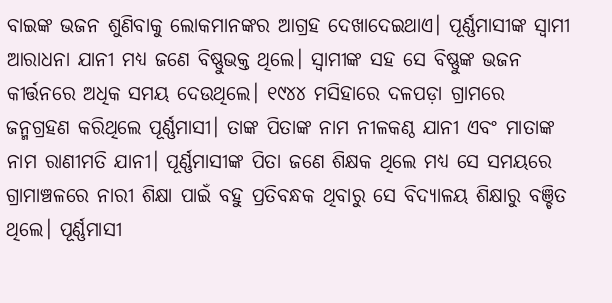ବାଇଙ୍କ ଭଜନ ଶୁଣିବାକୁ ଲୋକମାନଙ୍କର ଆଗ୍ରହ ଦେଖାଦେଇଥାଏ। ପୂର୍ଣ୍ଣମାସୀଙ୍କ ସ୍ବାମୀ ଆରାଧନା ଯାନୀ ମଧ୍ୟ ଜଣେ ବିଷ୍ଣୁଭକ୍ତ ଥିଲେ। ସ୍ବାମୀଙ୍କ ସହ ସେ ବିଷ୍ଣୁଙ୍କ ଭଜନ କୀର୍ତ୍ତନରେ ଅଧିକ ସମୟ ଦେଉଥିଲେ। ୧୯୪୪ ମସିହାରେ ଦଳପଡ଼ା ଗ୍ରାମରେ ଜନ୍ମଗ୍ରହଣ କରିଥିଲେ ପୂର୍ଣ୍ଣମାସୀ। ତାଙ୍କ ପିତାଙ୍କ ନାମ ନୀଳକଣ୍ଠ ଯାନୀ ଏବଂ ମାତାଙ୍କ ନାମ ରାଣୀମତି ଯାନୀ। ପୂର୍ଣ୍ଣମାସୀଙ୍କ ପିତା ଜଣେ ଶିକ୍ଷକ ଥିଲେ ମଧ୍ୟ ସେ ସମୟରେ ଗ୍ରାମାଞ୍ଚଳରେ ନାରୀ ଶିକ୍ଷା ପାଇଁ ବହୁ ପ୍ରତିବନ୍ଧକ ଥିବାରୁ ସେ ବିଦ୍ୟାଳୟ ଶିକ୍ଷାରୁ ବଞ୍ଚିତ ଥିଲେ। ପୂର୍ଣ୍ଣମାସୀ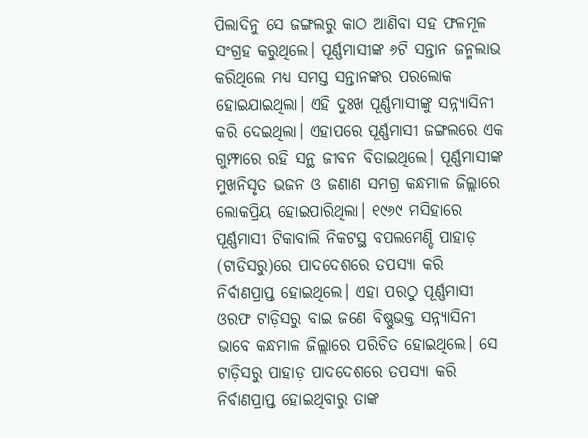ପିଲାଦିନୁ ସେ ଜଙ୍ଗଲରୁ କାଠ ଆଣିବା ସହ ଫଳମୂଳ ସଂଗ୍ରହ କରୁଥିଲେ। ପୂର୍ଣ୍ଣମାସୀଙ୍କ ୬ଟି ସନ୍ତାନ ଜନ୍ମଲାଭ କରିଥିଲେ ମଧ୍ୟ ସମସ୍ତ ସନ୍ତାନଙ୍କର ପରଲୋକ ହୋଇଯାଇଥିଲା। ଏହି ଦୁଃଖ ପୂର୍ଣ୍ଣମାସୀଙ୍କୁ ସନ୍ନ୍ୟାସିନୀ କରି ଦେଇଥିଲା। ଏହାପରେ ପୂର୍ଣ୍ଣମାସୀ ଜଙ୍ଗଲରେ ଏକ ଗୁମ୍ଫାରେ ରହି ସନ୍ଥ ଜୀବନ ବିତାଇଥିଲେ। ପୂର୍ଣ୍ଣମାସୀଙ୍କ ମୁଖନିସୃତ ଭଜନ ଓ ଜଣାଣ ସମଗ୍ର କନ୍ଧମାଳ ଜିଲ୍ଲାରେ ଲୋକପ୍ରିୟ ହୋଇପାରିଥିଲା। ୧୯୬୯ ମସିହାରେ ପୂର୍ଣ୍ଣମାସୀ ଟିକାବାଲି ନିକଟସ୍ଥ ବପଲମେଣ୍ଡି ପାହାଡ଼ (ଟାଡିସରୁ)ରେ ପାଦଦେଶରେ ତପସ୍ୟା କରି ନିର୍ବାଣପ୍ରାପ୍ତ ହୋଇଥିଲେ। ଏହା ପରଠୁ ପୂର୍ଣ୍ଣମାସୀ ଓରଫ ଟାଡ଼ିସରୁ ବାଇ ଜଣେ ବିଷ୍ଣୁଭକ୍ତ ସନ୍ନ୍ୟାସିନୀ ଭାବେ କନ୍ଧମାଳ ଜିଲ୍ଲାରେ ପରିଚିତ ହୋଇଥିଲେ। ସେ ଟାଡ଼ିସରୁ ପାହାଡ଼ ପାଦଦେଶରେ ତପସ୍ୟା କରି ନିର୍ବାଣପ୍ରାପ୍ତ ହୋଇଥିବାରୁ ତାଙ୍କ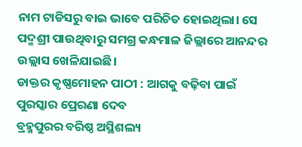ନାମ ଟାଡିସରୁ ବାଇ ଭାବେ ପରିଚିତ ହୋଇଥିଲା। ସେ ପଦ୍ମଶ୍ରୀ ପାଉଥିବାରୁ ସମଗ୍ର କନ୍ଧମାଳ ଜିଲ୍ଲାରେ ଆନନ୍ଦର ଉଲ୍ଲାସ ଖେଳିଯାଇଛି।
ଡାକ୍ତର କୃଷ୍ଣମୋହନ ପାଠୀ : ଆଗକୁ ବଢ଼ିବା ପାଇଁ ପୁରସ୍କାର ପ୍ରେରଣା ଦେବ
ବ୍ରହ୍ମପୁରର ବରିଷ୍ଠ ଅସ୍ଥିଶଲ୍ୟ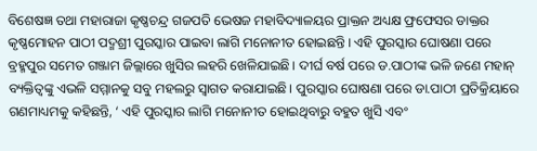ବିଶେଷଜ୍ଞ ତଥା ମହାରାଜା କୃଷ୍ଣଚନ୍ଦ୍ର ଗଜପତି ଭେଷଜ ମହାବିଦ୍ୟାଳୟର ପ୍ରାକ୍ତନ ଅଧ୍ୟକ୍ଷ ଫ୍ରଫେସର ଡାକ୍ତର କୃଷ୍ଣମୋହନ ପାଠୀ ପଦ୍ମଶ୍ରୀ ପୁରସ୍କାର ପାଇବା ଲାଗି ମନୋନୀତ ହୋଇଛନ୍ତି। ଏହି ପୁରସ୍କାର ଘୋଷଣା ପରେ ବ୍ରହ୍ମପୁର ସମେତ ଗଞ୍ଜାମ ଜିଲ୍ଲାରେ ଖୁସିର ଲହରି ଖେଳିଯାଇଛି। ଦୀର୍ଘ ବର୍ଷ ପରେ ଡ.ପାଠୀଙ୍କ ଭଳି ଜଣେ ମହାନ୍‌ ବ୍ୟକ୍ତିତ୍ବଙ୍କୁ ଏଭଳି ସମ୍ମାନକୁ ସବୁ ମହଲରୁ ସ୍ବାଗତ କରାଯାଇଛି। ପୁରସ୍କାର ଘୋଷଣା ପରେ ଡା.ପାଠୀ ପ୍ରତିକ୍ରିୟାରେ ଗଣମାଧ୍ୟମକୁ କହିଛନ୍ତି, ‘ ଏହି ପୁରସ୍କାର ଲାଗି ମନୋନୀତ ହୋଇଥିବାରୁ ବହୁତ ଖୁସି ଏବଂ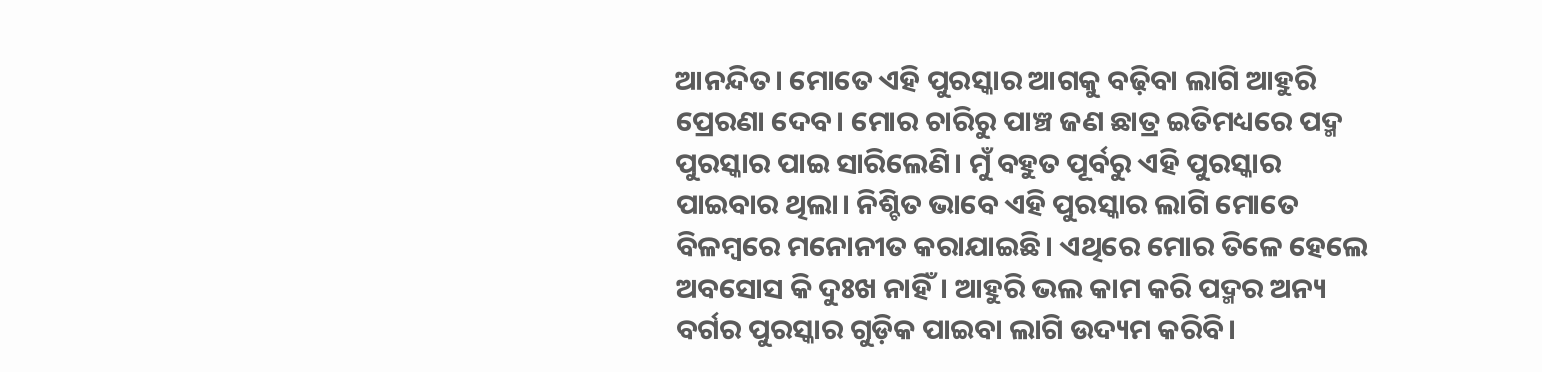ଆନନ୍ଦିତ। ମୋତେ ଏହି ପୁରସ୍କାର ଆଗକୁ ବଢ଼ିବା ଲାଗି ଆହୁରି ପ୍ରେରଣା ଦେବ। ମୋର ଚାରିରୁ ପାଞ୍ଚ ଜଣ ଛାତ୍ର ଇତିମଧ୍ୟରେ ପଦ୍ମ ପୁରସ୍କାର ପାଇ ସାରିଲେଣି। ମୁଁ ବହୁତ ପୂର୍ବରୁ ଏହି ପୁରସ୍କାର ପାଇବାର ଥିଲା। ନିଶ୍ଚିତ ଭାବେ ଏହି ପୁରସ୍କାର ଲାଗି ମୋତେ ବିଳମ୍ବରେ ମନୋନୀତ କରାଯାଇଛି। ଏଥିରେ ମୋ‌ର ତିଳେ ହେଲେ ଅବସୋସ କି ଦୁଃଖ ନାହିଁ। ଆହୁରି ଭଲ କାମ କରି ପଦ୍ମର ଅନ୍ୟ ବର୍ଗର ପୁରସ୍କାର ଗୁଡ଼ିକ ‌ପାଇବା ଲାଗି ଉଦ୍ୟମ କରିବି।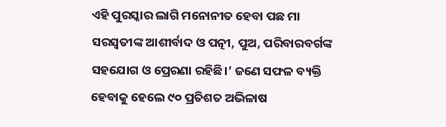ଏହି ପୁରସ୍କାର ଲାଗି ମନୋନୀତ ହେବା ପଛ ମା ସରସ୍ବତୀଙ୍କ ଆଶୀର୍ବାଦ ଓ ପତ୍ନୀ, ପୁଅ, ପରିବାରବର୍ଗଙ୍କ ସହଯୋଗ ଓ ପ୍ରେରଣା ରହିଛି।’ ଜଣେ ସଫଳ ବ୍ୟକ୍ତି ହେବାକୁ ହେଲେ ୯୦ ପ୍ରତିଶତ ଅଭିଳାଷ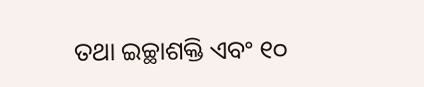ତଥା ଇଚ୍ଛାଶକ୍ତି ଏବଂ ୧୦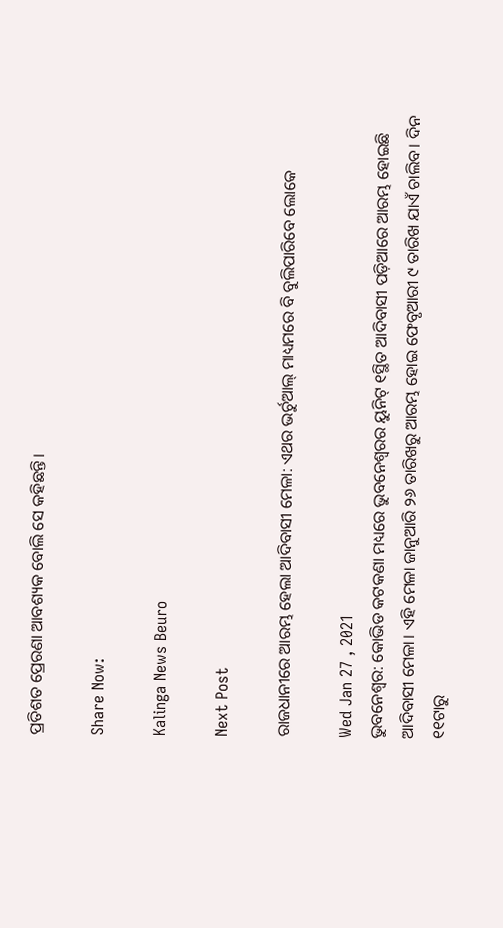ପ୍ରତିଶତ ପ୍ରେରଣା ଆବଶ୍ୟକ ବୋଲି ସେ କହିଛନ୍ତି।

Share Now:

Kalinga News Beuro

Next Post

ରାଜଧାନୀରେ ଆରମ୍ଭ ହେଲା ଆଦିବାସୀ ମେଳା: ଏଥର ଭର୍ଚୁଆଲ୍ ମାଧ୍ୟମରେ ବି ବୁଲିପାରିବେ ଲୋକେ

Wed Jan 27 , 2021
ଭୁବନେଶ୍ବର: କୋଭିଡ କଟକଣା ମଧ୍ୟରେ ଭୁବନେଶ୍ୱରର ୟୁନିଟ୍ ୧ସ୍ଥିତ ଆଦିବାସୀ ପଡ଼ିଆରେ ଆରମ୍ଭ ହୋଇଛି ଆଦିବାସୀ ମେଳା। ଏହି ମେଳା ଜାନୁଆରି ୨୬ ତାରିଖରୁ ଆରମ୍ଭ ହୋଇ ଫେବୃଆରୀ ୯ ତାରିଖ ଯାଏଁ ଚାଲିବ। ଦିନ ୧୧ଟାରୁ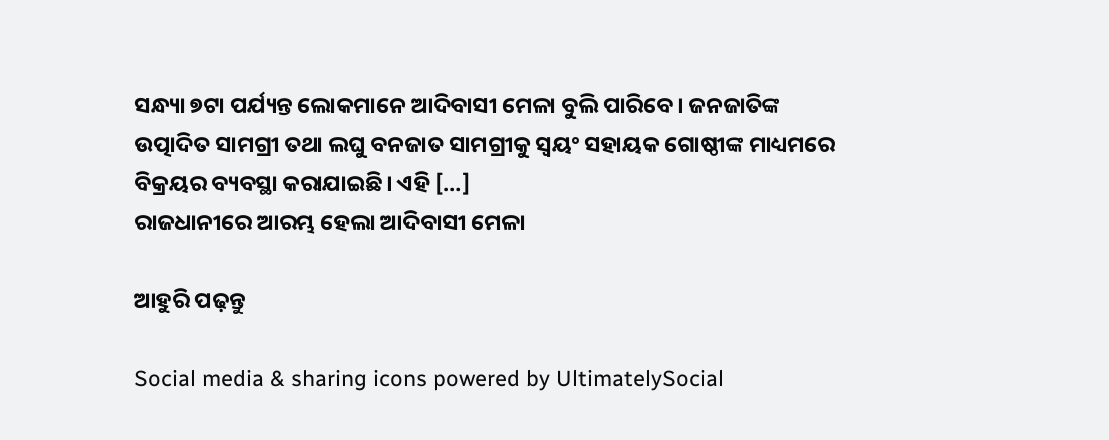ସନ୍ଧ୍ୟା ୭ଟା ପର୍ଯ୍ୟନ୍ତ ଲୋକମାନେ ଆଦିବାସୀ ମେଳା ବୁଲି ପାରିବେ। ଜନଜାତିଙ୍କ ଉତ୍ପାଦିତ ସାମଗ୍ରୀ ତଥା ଲଘୁ ବନଜାତ ସାମଗ୍ରୀକୁ ସ୍ୱୟଂ ସହାୟକ ଗୋଷ୍ଠୀଙ୍କ ମାଧ୍ୟମରେ ବିକ୍ରୟର ବ୍ୟବସ୍ଥା କରାଯାଇଛି। ଏହି […]
ରାଜଧାନୀରେ ଆରମ୍ଭ ହେଲା ଆଦିବାସୀ ମେଳା

ଆହୁରି ପଢ଼ନ୍ତୁ

Social media & sharing icons powered by UltimatelySocial